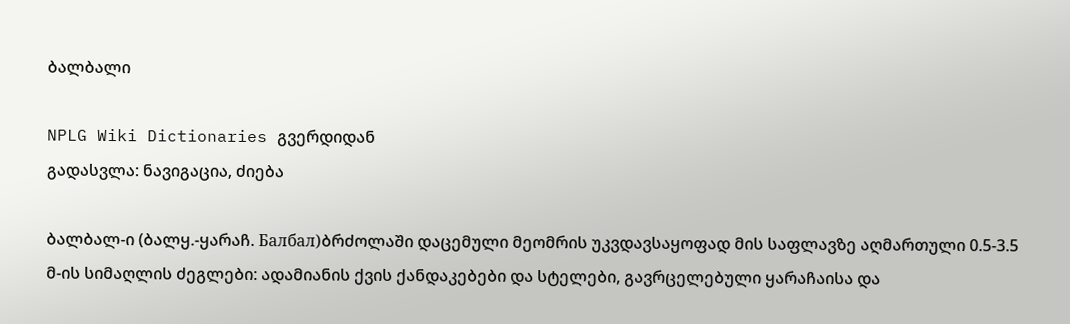ბალბალი

NPLG Wiki Dictionaries გვერდიდან
გადასვლა: ნავიგაცია, ძიება

ბალბალ-ი (ბალყ.-ყარაჩ. Балбал)ბრძოლაში დაცემული მეომრის უკვდავსაყოფად მის საფლავზე აღმართული 0.5-3.5 მ-ის სიმაღლის ძეგლები: ადამიანის ქვის ქანდაკებები და სტელები, გავრცელებული ყარაჩაისა და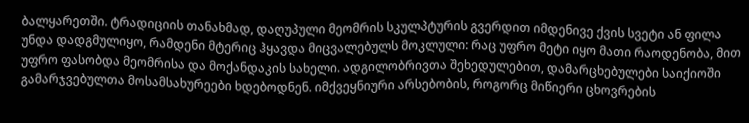ბალყარეთში. ტრადიციის თანახმად, დაღუპული მეომრის სკულპტურის გვერდით იმდენივე ქვის სვეტი ან ფილა უნდა დადგმულიყო, რამდენი მტერიც ჰყავდა მიცვალებულს მოკლული: რაც უფრო მეტი იყო მათი რაოდენობა, მით უფრო ფასობდა მეომრისა და მოქანდაკის სახელი. ადგილობრივთა შეხედულებით, დამარცხებულები საიქიოში გამარჯვებულთა მოსამსახურეები ხდებოდნენ. იმქვეყნიური არსებობის, როგორც მიწიერი ცხოვრების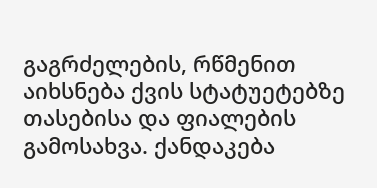გაგრძელების, რწმენით აიხსნება ქვის სტატუეტებზე თასებისა და ფიალების გამოსახვა. ქანდაკება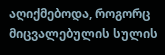აღიქმებოდა, როგორც მიცვალებულის სულის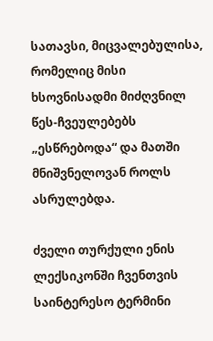სათავსი, მიცვალებულისა, რომელიც მისი ხსოვნისადმი მიძღვნილ წეს-ჩვეულებებს „ესწრებოდა“ და მათში მნიშვნელოვან როლს ასრულებდა.

ძველი თურქული ენის ლექსიკონში ჩვენთვის საინტერესო ტერმინი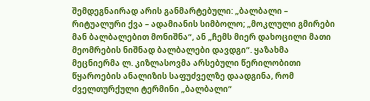შემდეგნაირად არის განმარტებული: „ბალბალი – რიტუალური ქვა – ადამიანის სიმბოლო; „მოკლული გმირები მან ბალბალებით მონიშნა“, ან „ჩემს მიერ დახოცილი მათი მეომრების ნიშნად ბალბალები დავდგი“. ყაზახმა მეცნიერმა ლ. კიზლასოვმა არსებული წერილობითი წყაროების ანალიზის საფუძველზე დაადგინა, რომ ძველთურქული ტერმინი „ბალბალი“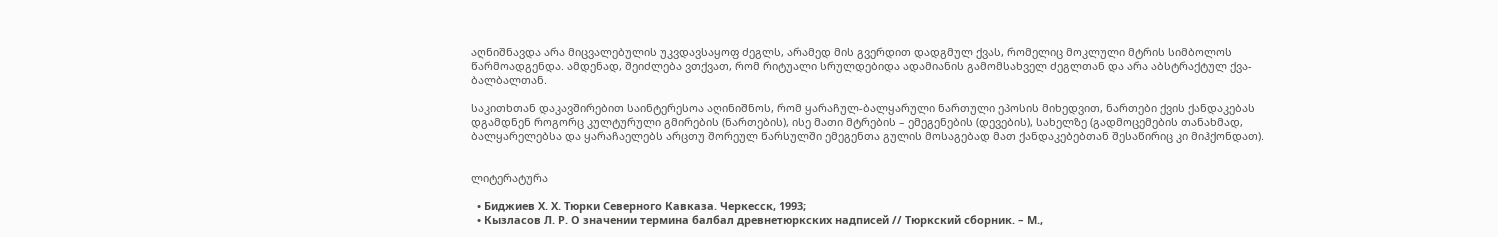აღნიშნავდა არა მიცვალებულის უკვდავსაყოფ ძეგლს, არამედ მის გვერდით დადგმულ ქვას, რომელიც მოკლული მტრის სიმბოლოს წარმოადგენდა. ამდენად, შეიძლება ვთქვათ, რომ რიტუალი სრულდებიდა ადამიანის გამომსახველ ძეგლთან და არა აბსტრაქტულ ქვა-ბალბალთან.

საკითხთან დაკავშირებით საინტერესოა აღინიშნოს, რომ ყარაჩულ-ბალყარული ნართული ეპოსის მიხედვით, ნართები ქვის ქანდაკებას დგამდნენ როგორც კულტურული გმირების (ნართების), ისე მათი მტრების – ემეგენების (დევების), სახელზე (გადმოცემების თანახმად, ბალყარელებსა და ყარაჩაელებს არცთუ შორეულ წარსულში ემეგენთა გულის მოსაგებად მათ ქანდაკებებთან შესაწირიც კი მიჰქონდათ).


ლიტერატურა

  • Биджиев Х. Х. Тюрки Северного Кавказа. Черкесск, 1993;
  • Кызласов Л. Р. О значении термина балбал древнетюркских надписей // Тюркский сборник. – М.,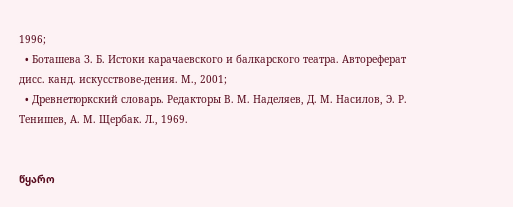1996;
  • Боташева З. Б. Истоки карачаевского и балкарского театра. Автореферат дисс. канд. искусствове-дения. М., 2001;
  • Древнетюркский словарь. Редакторы В. М. Наделяев, Д. М. Насилов, Э. Р. Тенишев, А. М. Щербак. Л., 1969.


წყარო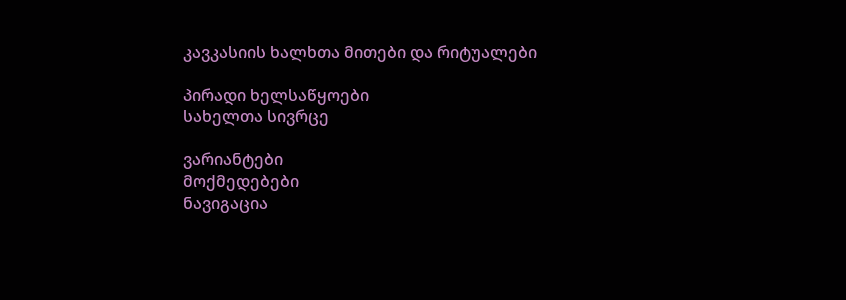კავკასიის ხალხთა მითები და რიტუალები

პირადი ხელსაწყოები
სახელთა სივრცე

ვარიანტები
მოქმედებები
ნავიგაცია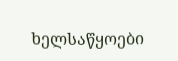ხელსაწყოები